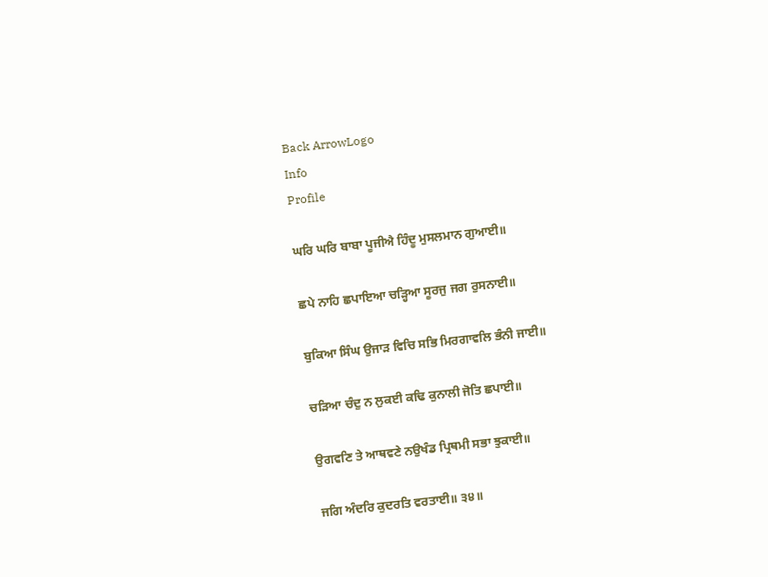Back ArrowLogo
Info
Profile

ਘਰਿ ਘਰਿ ਬਾਬਾ ਪੂਜੀਐ ਹਿੰਦੂ ਮੁਸਲਮਾਨ ਗੁਆਈ॥

ਛਪੇ ਨਾਹਿ ਛਪਾਇਆ ਚੜ੍ਹਿਆ ਸੂਰਜੁ ਜਗ ਰੁਸਨਾਈ॥

ਬੁਕਿਆ ਸਿੰਘ ਉਜਾੜ ਵਿਚਿ ਸਭਿ ਮਿਰਗਾਵਲਿ ਭੰਨੀ ਜਾਈ॥

ਚੜਿਆ ਚੰਦੁ ਨ ਲੁਕਈ ਕਢਿ ਕੁਨਾਲੀ ਜੋਤਿ ਛਪਾਈ॥

ਉਗਵਣਿ ਤੇ ਆਥਵਣੇ ਨਉਖੰਡ ਪ੍ਰਿਥਮੀ ਸਭਾ ਝੁਕਾਈ॥

ਜਗਿ ਅੰਦਰਿ ਕੁਦਰਤਿ ਵਰਤਾਈ॥ ੩੪॥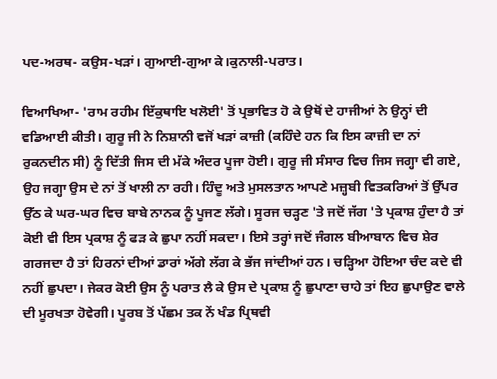ਪਦ-ਅਰਥ- ਕਉਸ-ਖੜਾਂ। ਗੁਆਈ-ਗੁਆ ਕੇ।ਕੁਨਾਲੀ-ਪਰਾਤ।

ਵਿਆਖਿਆ- 'ਰਾਮ ਰਹੀਮ ਇੱਕੁਥਾਇ ਖਲੋਈ' ਤੋਂ ਪ੍ਰਭਾਵਿਤ ਹੋ ਕੇ ਉਥੋਂ ਦੇ ਹਾਜੀਆਂ ਨੇ ਉਨ੍ਹਾਂ ਦੀ ਵਡਿਆਈ ਕੀਤੀ। ਗੁਰੂ ਜੀ ਨੇ ਨਿਸ਼ਾਨੀ ਵਜੋਂ ਖੜਾਂ ਕਾਜ਼ੀ (ਕਹਿੰਦੇ ਹਨ ਕਿ ਇਸ ਕਾਜ਼ੀ ਦਾ ਨਾਂ ਰੁਕਨਦੀਨ ਸੀ) ਨੂੰ ਦਿੱਤੀ ਜਿਸ ਦੀ ਮੱਕੇ ਅੰਦਰ ਪੂਜਾ ਹੋਈ। ਗੁਰੂ ਜੀ ਸੰਸਾਰ ਵਿਚ ਜਿਸ ਜਗ੍ਹਾ ਵੀ ਗਏ, ਉਹ ਜਗ੍ਹਾ ਉਸ ਦੇ ਨਾਂ ਤੋਂ ਖਾਲੀ ਨਾ ਰਹੀ। ਹਿੰਦੂ ਅਤੇ ਮੁਸਲਤਾਨ ਆਪਣੇ ਮਜ਼੍ਹਬੀ ਵਿਤਕਰਿਆਂ ਤੋਂ ਉੱਪਰ ਉੱਠ ਕੇ ਘਰ-ਘਰ ਵਿਚ ਬਾਬੇ ਨਾਨਕ ਨੂੰ ਪੂਜਣ ਲੱਗੇ। ਸੂਰਜ ਚੜ੍ਹਣ 'ਤੇ ਜਦੋਂ ਜੱਗ 'ਤੇ ਪ੍ਰਕਾਸ਼ ਹੁੰਦਾ ਹੈ ਤਾਂ ਕੋਈ ਵੀ ਇਸ ਪ੍ਰਕਾਸ਼ ਨੂੰ ਫੜ ਕੇ ਛੁਪਾ ਨਹੀਂ ਸਕਦਾ। ਇਸੇ ਤਰ੍ਹਾਂ ਜਦੋਂ ਜੰਗਲ ਬੀਆਬਾਨ ਵਿਚ ਸ਼ੇਰ ਗਰਜਦਾ ਹੈ ਤਾਂ ਹਿਰਨਾਂ ਦੀਆਂ ਡਾਰਾਂ ਅੱਗੇ ਲੱਗ ਕੇ ਭੱਜ ਜਾਂਦੀਆਂ ਹਨ। ਚੜ੍ਹਿਆ ਹੋਇਆ ਚੰਦ ਕਦੇ ਵੀ ਨਹੀਂ ਛੁਪਦਾ। ਜੇਕਰ ਕੋਈ ਉਸ ਨੂੰ ਪਰਾਤ ਲੈ ਕੇ ਉਸ ਦੇ ਪ੍ਰਕਾਸ਼ ਨੂੰ ਛੁਪਾਣਾ ਚਾਹੇ ਤਾਂ ਇਹ ਛੁਪਾਉਣ ਵਾਲੇ ਦੀ ਮੂਰਖਤਾ ਹੋਵੇਗੀ। ਪੂਰਬ ਤੋਂ ਪੱਛਮ ਤਕ ਨੇਂ ਖੰਡ ਪ੍ਰਿਥਵੀ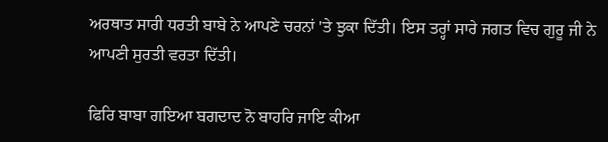ਅਰਥਾਤ ਸਾਰੀ ਧਰਤੀ ਬਾਬੇ ਨੇ ਆਪਣੇ ਚਰਨਾਂ 'ਤੇ ਝੁਕਾ ਦਿੱਤੀ। ਇਸ ਤਰ੍ਹਾਂ ਸਾਰੇ ਜਗਤ ਵਿਚ ਗੁਰੂ ਜੀ ਨੇ ਆਪਣੀ ਸੁਰਤੀ ਵਰਤਾ ਦਿੱਤੀ।

ਫਿਰਿ ਬਾਬਾ ਗਇਆ ਬਗਦਾਦ ਨੋ ਬਾਹਰਿ ਜਾਇ ਕੀਆ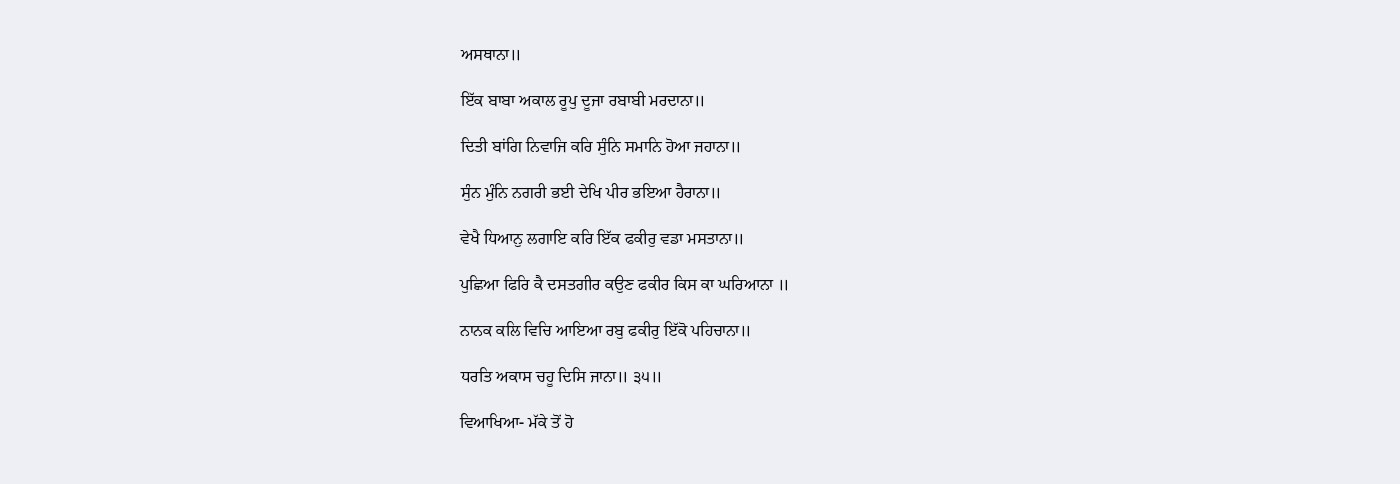ਅਸਥਾਨਾ॥

ਇੱਕ ਬਾਬਾ ਅਕਾਲ ਰੂਪੁ ਦੂਜਾ ਰਬਾਬੀ ਮਰਦਾਨਾ॥

ਦਿਤੀ ਬਾਂਗਿ ਨਿਵਾਜਿ ਕਰਿ ਸੁੰਨਿ ਸਮਾਨਿ ਹੋਆ ਜਹਾਨਾ॥

ਸੁੰਨ ਮੁੰਨਿ ਨਗਰੀ ਭਈ ਦੇਖਿ ਪੀਰ ਭਇਆ ਹੈਰਾਨਾ॥

ਵੇਖੈ ਧਿਆਨੁ ਲਗਾਇ ਕਰਿ ਇੱਕ ਫਕੀਰੁ ਵਡਾ ਮਸਤਾਨਾ॥

ਪੁਛਿਆ ਫਿਰਿ ਕੈ ਦਸਤਗੀਰ ਕਉਣ ਫਕੀਰ ਕਿਸ ਕਾ ਘਰਿਆਨਾ ॥

ਨਾਨਕ ਕਲਿ ਵਿਚਿ ਆਇਆ ਰਬੁ ਫਕੀਰੁ ਇੱਕੋ ਪਹਿਚਾਨਾ॥

ਧਰਤਿ ਅਕਾਸ ਚਹੂ ਦਿਸਿ ਜਾਨਾ॥ ੩੫॥

ਵਿਆਖਿਆ- ਮੱਕੇ ਤੋਂ ਹੋ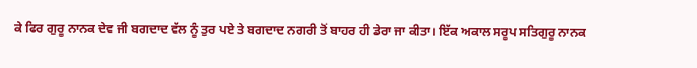ਕੇ ਫਿਰ ਗੁਰੂ ਨਾਨਕ ਦੇਵ ਜੀ ਬਗਦਾਦ ਵੱਲ ਨੂੰ ਤੁਰ ਪਏ ਤੇ ਬਗਦਾਦ ਨਗਰੀ ਤੋਂ ਬਾਹਰ ਹੀ ਡੇਰਾ ਜਾ ਕੀਤਾ। ਇੱਕ ਅਕਾਲ ਸਰੂਪ ਸਤਿਗੁਰੂ ਨਾਨਕ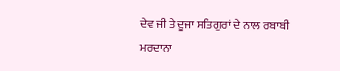ਦੇਵ ਜੀ ਤੇ ਦੂਜਾ ਸਤਿਗੁਰਾਂ ਦੇ ਨਾਲ ਰਬਾਬੀ ਮਰਦਾਨਾ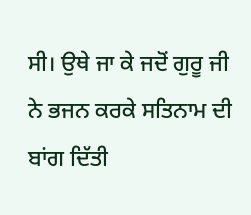ਸੀ। ਉਥੇ ਜਾ ਕੇ ਜਦੋਂ ਗੁਰੂ ਜੀ ਨੇ ਭਜਨ ਕਰਕੇ ਸਤਿਨਾਮ ਦੀ ਬਾਂਗ ਦਿੱਤੀ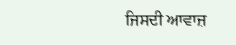ਜਿਸਦੀ ਆਵਾਜ਼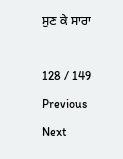ਸੁਣ ਕੇ ਸਾਰਾ

128 / 149
Previous
Next